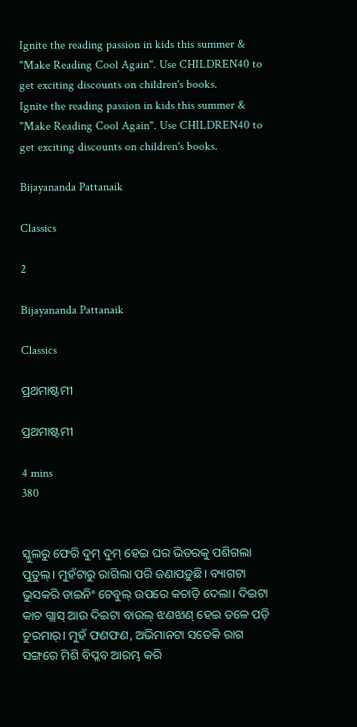Ignite the reading passion in kids this summer & "Make Reading Cool Again". Use CHILDREN40 to get exciting discounts on children's books.
Ignite the reading passion in kids this summer & "Make Reading Cool Again". Use CHILDREN40 to get exciting discounts on children's books.

Bijayananda Pattanaik

Classics

2

Bijayananda Pattanaik

Classics

ପ୍ରଥମାଷ୍ଟମୀ

ପ୍ରଥମାଷ୍ଟମୀ

4 mins
380


ସ୍କୁଲରୁ ଫେରି ଦୁମ୍ ଦୁମ୍ ହେଇ ଘର ଭିତରକୁ ପଶିଗଲା ପୁତୁଲ୍। ମୁହଁଟାରୁ ରାଗିଲା ପରି ଜଣାପଡ଼ୁଛି। ବ୍ୟାଗଟା ଭୁସକରି ଡାଇନିଂ ଟେବୁଲ୍ ଉପରେ କଚାଡ଼ି ଦେଲା। ଦିଇଟା କାଚ ଗ୍ଲାସ୍ ଆଉ ଦିଇଟା ବାଉଲ୍ ଝଣଝାଣ୍ ହେଇ ତଳେ ପଡ଼ି ଚୁରମାର୍। ମୁହଁ ଫଣଫଣ, ଅଭିମାନଟା ସତେକି ରାଗ ସଙ୍ଗରେ ମିଶି ବିପ୍ଳବ ଆରମ୍ଭ କରି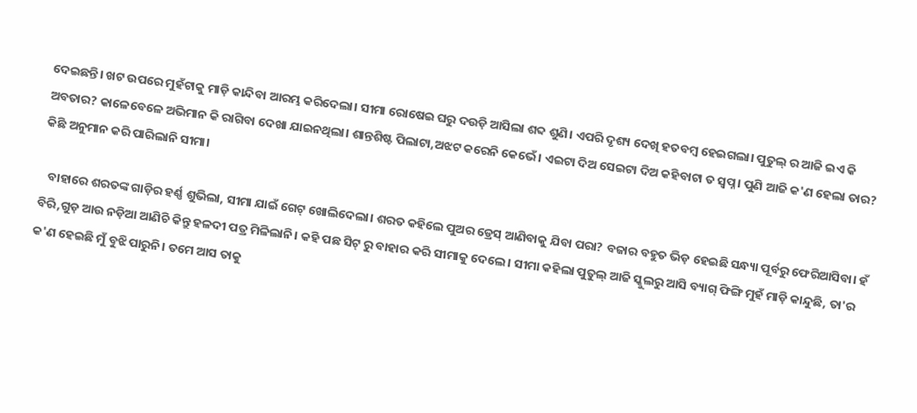ଦେଇଛନ୍ତି। ଖଟ ଉପରେ ମୁହଁଟାକୁ ମାଡ଼ି କାନ୍ଦିବା ଆରମ୍ଭ କରିଦେଲା। ସୀମା ରୋଷେଇ ଘରୁ ଦଉଡ଼ି ଆସିଲା ଶବ୍ଦ ଶୁଣି। ଏପରି ଦୃଶ୍ୟ ଦେଖି ହତବମ୍ବ ହେଇଗଲା। ପୁତୁଲ୍ ର ଆଜି ଇଏ କି ଅବତାର? କାଳେବେଳେ ଅଭିମାନ କି ରାଗିବା ଦେଖା ଯାଇନଥିଲା। ଶାନ୍ତଶିଷ୍ଟ ପିଲାଟା,ଅଝଟ କରେନି କେଭେଁ। ଏଇଟା ଦିଅ ସେଇଟା ଦିଅ କହିବାଟା ତ ସ୍ବପ୍ନ। ପୁଣି ଆଜି କ'ଣ ହେଲା ତାର? କିଛି ଅନୁମାନ କରି ପାରିଲାନି ସୀମା।

   ବାହାରେ ଶରତଙ୍କ ଗାଡ଼ିର ହର୍ଣ୍ଣ ଶୁଭିଲା, ସୀମା ଯାଇଁ ଗେଟ୍ ଖୋଲିଦେଲା। ଶରତ କହିଲେ ପୁଅର ଡ୍ରେସ୍ ଆଣିବାକୁ ଯିବା ପରା? ବଜାର ବହୁତ ଭିଡ଼ ହେଇଛି ସନ୍ଧ୍ୟା ପୂର୍ବରୁ ଫେରିଆସିବା। ହଁ ବିରି,ଗୁଡ଼ ଆଉ ନଡ଼ିଆ ଆଣିଚି କିନ୍ତୁ ହଳଦୀ ପତ୍ର ମିଳିଲାନି। କହି ପଛ ସିଟ୍ ରୁ ବାହାର କରି ସୀମାକୁ ଦେଲେ। ସୀମା କହିଲା ପୁତୁଲ୍ ଆଜି ସ୍କୁଲରୁ ଆସି ବ୍ୟାଗ୍ ଫିଙ୍ଗି ମୁହଁ ମାଡ଼ି କାନ୍ଦୁଛି, ତା'ର କ'ଣ ହେଇଛି ମୁଁ ବୁଝି ପାରୁନି। ତମେ ଆସ ତାକୁ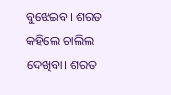ବୁଝେଇବ। ଶରତ କହିଲେ ଚାଲିଲ ଦେଖିବା। ଶରତ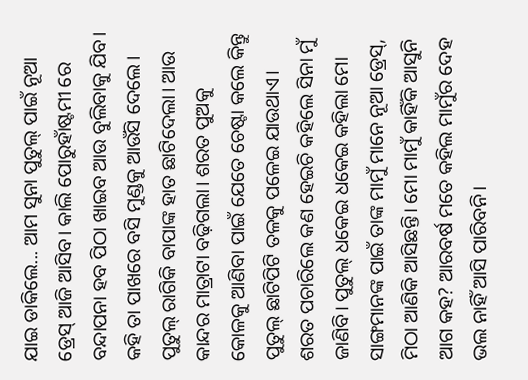ଯାଇ ଡାକିଲେ... ଆମ ସୁନା ପୁତୁଲ୍ ପାଇଁ ନୂଆ ଡ୍ରେସ୍ ଆଜି ଆସିବ। କାଲି ପୋରୁହାଁଷ୍ଟମୀ ରେ ବନ୍ଦାପନା ହବ ପିଠା ଖାଇବ ଆଉ ବୁଲିବାକୁ ଯିବ। କହି ତା ପାଖରେ ବସି ମୁଣ୍ଡକୁ ଆଉଁସି ଦେଲେ। ପୁତୁଲ୍ ରାଗିକି ବାପାଙ୍କ ହାତ ଛାଟିଦେଲା। ଆଉ କାନ୍ଦର ମାତ୍ରାଟା ବଢ଼ିଗଲା। ଶରତ ପୁଅକୁ କୋଳକୁ ଆଣିବା ପାଇଁ ଯେତେ ଚେଷ୍ଟା କଲେ କିନ୍ତୁ ପୁତୁଲ୍ ଛାଟିପିଟି ତଳକୁ ପଳେଇ ଯାଉଥାଏ। ଶରତ ପଚାରିଲେ କଣ ହେଇଚି କହିଲେ ସିନା ମୁଁ ଜାଣିବି। ପୁତୁଲ୍ ଧକେଇ ଧକେଇ କହିଲା ମୋ ସାଙ୍ଗମାନଙ୍କ ପାଇଁ ତାଙ୍କ ମାମୁଁ ମାନେ ନୂଆ ଡ୍ରେସ୍, ମିଠା ଆଣିକି ଆସିଛନ୍ତି। ମୋ ମାମୁଁ କାହିଁକି ଆସୁନି ଆଗ କହ? ଆରବର୍ଷ ମତେ କହିଲ ମାମୁଁର ଦେହ ଭଲ ନାହିଁ ଆସି ପାରିବନି।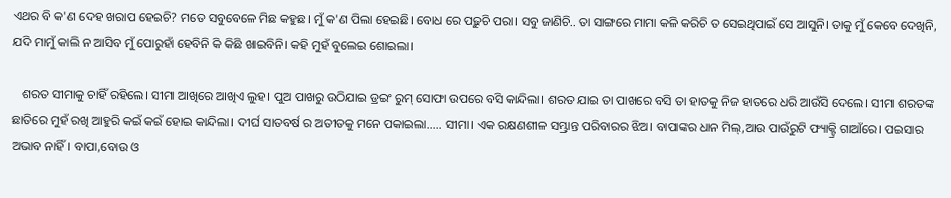ଏଥର ବି କ'ଣ ଦେହ ଖରାପ ହେଇଚି? ମତେ ସବୁବେଳେ ମିଛ କହୁଛ। ମୁଁ କ'ଣ ପିଲା ହେଇଛି। ବୋଧ ରେ ପଢ଼ୁଚି ପରା। ସବୁ ଜାଣିଚି.. ତା ସାଙ୍ଗରେ ମାମା କଳି କରିଚି ତ ସେଇଥିପାଇଁ ସେ ଆସୁନି। ତାକୁ ମୁଁ କେବେ ଦେଖିନି, ଯଦି ମାମୁଁ କାଲି ନ ଆସିବ ମୁଁ ପୋରୁହାଁ ହେବିନି କି କିଛି ଖାଇବିନି। କହି ମୁହଁ ବୁଲେଇ ଶୋଇଲା।

   ଶରତ ସୀମାକୁ ଚାହିଁ ରହିଲେ। ସୀମା ଆଖିରେ ଆଖିଏ ଲୁହ। ପୁଅ ପାଖରୁ ଉଠିଯାଇ ଡ୍ରଇଂ ରୁମ୍ ସୋଫା ଉପରେ ବସି କାନ୍ଦିଲା। ଶରତ ଯାଇ ତା ପାଖରେ ବସି ତା ହାତକୁ ନିଜ ହାତରେ ଧରି ଆଉଁସି ଦେଲେ। ସୀମା ଶରତଙ୍କ ଛାତିରେ ମୁହଁ ରଖି ଆହୁରି କଇଁ କଇଁ ହୋଇ କାନ୍ଦିଲା। ଦୀର୍ଘ ସାତବର୍ଷ ର ଅତୀତକୁ ମନେ ପକାଇଲା..... ସୀମା। ଏକ ରକ୍ଷଣଶୀଳ ସମ୍ଭ୍ରାନ୍ତ ପରିବାରର ଝିଅ। ବାପାଙ୍କର ଧାନ ମିଲ୍,ଆଉ ପାଉଁରୁଟି ଫ୍ୟାକ୍ଟ୍ରି ଗାଆଁରେ। ପଇସାର ଅଭାବ ନାହିଁ। ବାପା,ବୋଉ ଓ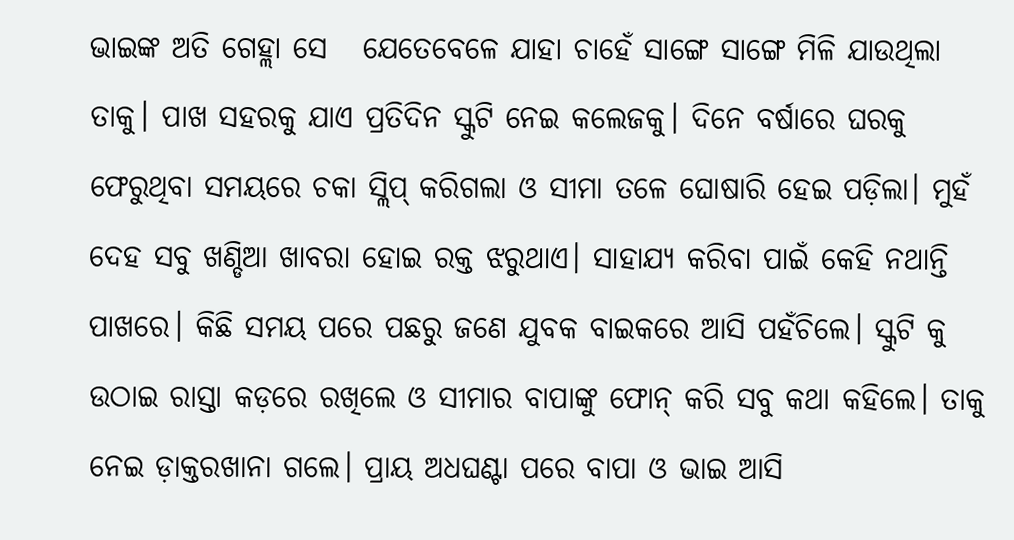ଭାଇଙ୍କ ଅତି ଗେହ୍ଲା ସେ   ଯେତେବେଳେ ଯାହା ଚାହେଁ ସାଙ୍ଗେ ସାଙ୍ଗେ ମିଳି ଯାଉଥିଲା ତାକୁ। ପାଖ ସହରକୁ ଯାଏ ପ୍ରତିଦିନ ସ୍କୁଟି ନେଇ କଲେଜକୁ। ଦିନେ ବର୍ଷାରେ ଘରକୁ ଫେରୁଥିବା ସମୟରେ ଚକା ସ୍ଲିପ୍ କରିଗଲା ଓ ସୀମା ତଳେ ଘୋଷାରି ହେଇ ପଡ଼ିଲା। ମୁହଁ ଦେହ ସବୁ ଖଣ୍ଡିଆ ଖାବରା ହୋଇ ରକ୍ତ ଝରୁଥାଏ। ସାହାଯ୍ୟ କରିବା ପାଇଁ କେହି ନଥାନ୍ତି ପାଖରେ। କିଛି ସମୟ ପରେ ପଛରୁ ଜଣେ ଯୁବକ ବାଇକରେ ଆସି ପହଁଚିଲେ। ସ୍କୁଟି କୁ ଉଠାଇ ରାସ୍ତା କଡ଼ରେ ରଖିଲେ ଓ ସୀମାର ବାପାଙ୍କୁ ଫୋନ୍ କରି ସବୁ କଥା କହିଲେ। ତାକୁ ନେଇ ଡ଼ାକ୍ତରଖାନା ଗଲେ। ପ୍ରାୟ ଅଧଘଣ୍ଟା ପରେ ବାପା ଓ ଭାଇ ଆସି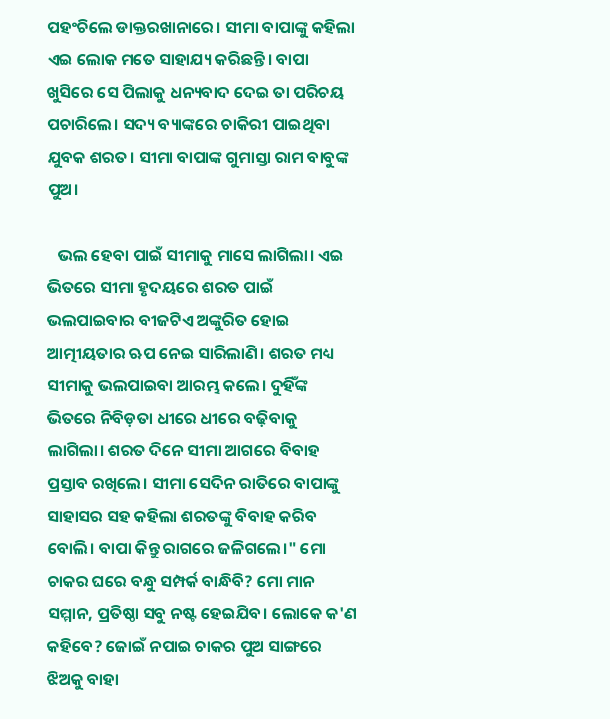ପହଂଚିଲେ ଡାକ୍ତରଖାନାରେ। ସୀମା ବାପାଙ୍କୁ କହିଲା ଏଇ ଲୋକ ମତେ ସାହାଯ୍ୟ କରିଛନ୍ତି। ବାପା ଖୁସିରେ ସେ ପିଲାକୁ ଧନ୍ୟବାଦ ଦେଇ ତା ପରିଚୟ ପଚାରିଲେ। ସଦ୍ୟ ବ୍ୟାଙ୍କରେ ଚାକିରୀ ପାଇଥିବା ଯୁବକ ଶରତ। ସୀମା ବାପାଙ୍କ ଗୁମାସ୍ତା ରାମ ବାବୁଙ୍କ ପୁଅ।

   ଭଲ ହେବା ପାଇଁ ସୀମାକୁ ମାସେ ଲାଗିଲା। ଏଇ ଭିତରେ ସୀମା ହୃଦୟରେ ଶରତ ପାଇଁ ଭଲପାଇବାର ବୀଜଟିଏ ଅଙ୍କୁରିତ ହୋଇ ଆତ୍ମୀୟତାର ଋପ ନେଇ ସାରିଲାଣି। ଶରତ ମଧ୍ୟ ସୀମାକୁ ଭଲପାଇବା ଆରମ୍ଭ କଲେ। ଦୁହିଁଙ୍କ ଭିତରେ ନିବିଡ଼ତା ଧୀରେ ଧୀରେ ବଢ଼ିବାକୁ ଲାଗିଲା। ଶରତ ଦିନେ ସୀମା ଆଗରେ ବିବାହ ପ୍ରସ୍ତାବ ରଖିଲେ। ସୀମା ସେଦିନ ରାତିରେ ବାପାଙ୍କୁ ସାହାସର ସହ କହିଲା ଶରତଙ୍କୁ ବିବାହ କରିବ ବୋଲି। ବାପା କିନ୍ତୁ ରାଗରେ ଜଳିଗଲେ।" ମୋ ଚାକର ଘରେ ବନ୍ଧୁ ସମ୍ପର୍କ ବାନ୍ଧିବି? ମୋ ମାନ ସମ୍ମାନ, ପ୍ରତିଷ୍ଠା ସବୁ ନଷ୍ଟ ହେଇଯିବ। ଲୋକେ କ'ଣ କହିବେ? ଜୋଇଁ ନପାଇ ଚାକର ପୁଅ ସାଙ୍ଗରେ ଝିଅକୁ ବାହା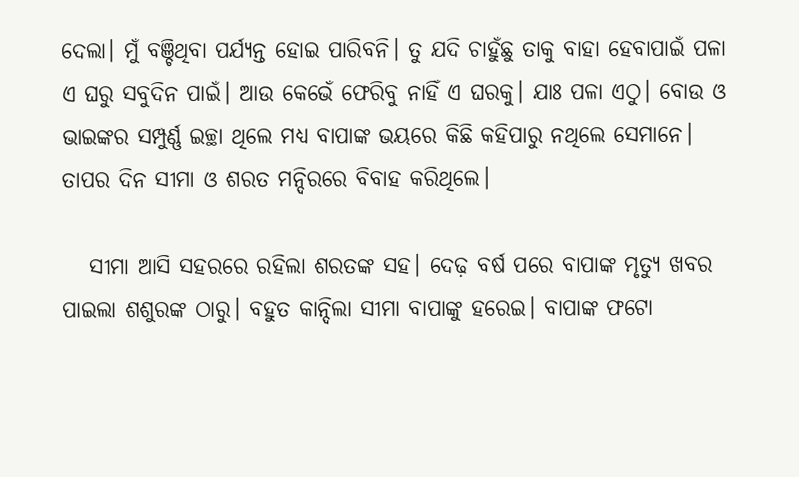ଦେଲା। ମୁଁ ବଞ୍ଚିଥିବା ପର୍ଯ୍ୟନ୍ତ ହୋଇ ପାରିବନି। ତୁ ଯଦି ଚାହୁଁଛୁ ତାକୁ ବାହା ହେବାପାଇଁ ପଳା ଏ ଘରୁ ସବୁଦିନ ପାଇଁ। ଆଉ କେଭେଁ ଫେରିବୁ ନାହିଁ ଏ ଘରକୁ। ଯାଃ ପଳା ଏଠୁ। ବୋଉ ଓ ଭାଇଙ୍କର ସମ୍ପୁର୍ଣ୍ଣ ଇଚ୍ଛା ଥିଲେ ମଧ୍ୟ ବାପାଙ୍କ ଭୟରେ କିଛି କହିପାରୁ ନଥିଲେ ସେମାନେ। ତାପର ଦିନ ସୀମା ଓ ଶରତ ମନ୍ଦିରରେ ବିବାହ କରିଥିଲେ।

   ସୀମା ଆସି ସହରରେ ରହିଲା ଶରତଙ୍କ ସହ। ଦେଢ଼ ବର୍ଷ ପରେ ବାପାଙ୍କ ମୃତ୍ୟୁ ଖବର ପାଇଲା ଶଶୁରଙ୍କ ଠାରୁ। ବହୁତ କାନ୍ଦିଲା ସୀମା ବାପାଙ୍କୁ ହରେଇ। ବାପାଙ୍କ ଫଟୋ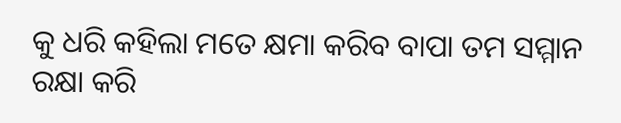କୁ ଧରି କହିଲା ମତେ କ୍ଷମା କରିବ ବାପା ତମ ସମ୍ମାନ ରକ୍ଷା କରି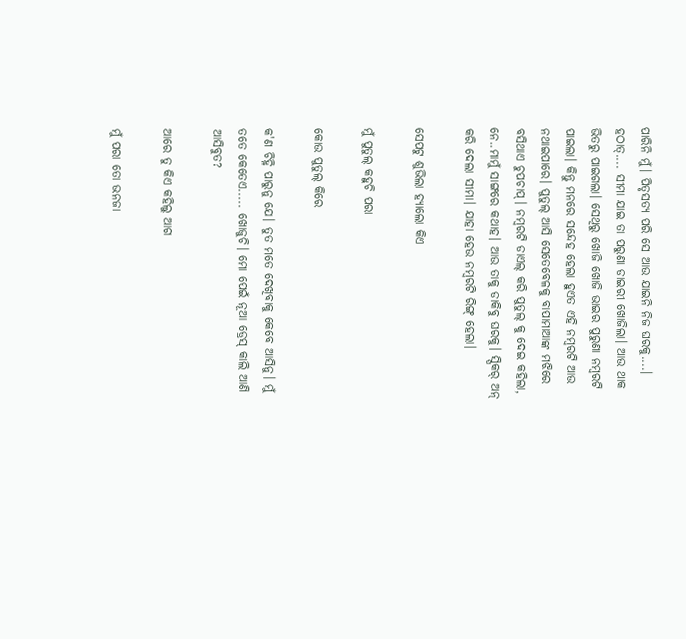ପାରିନି ମୁଁ। ପିତୃସତ୍ୟ ପରି ସେ ଆଉ ଯାଇନି ନିଜ ଘରକୁ....। ହଠାତ୍.... ସୀମା ଯାଇ ତା ପରୁଣା ଡାଇରୀ ଖୋଜିଲା। ଆଉ ଥାକ ଭିତରୁ ପାଇଗଲା। ସେଥିରୁ ଖୋଜି ଖୋଜି ଭାଇର ପୁରୁଣା ନମ୍ବରଟି ପାଇଲା। କିନ୍ତୁ ମନରେ ସନ୍ଦେହ ହେଲା ହୁଏତ ଏହି ନମ୍ବରଟି ଆଉ ନଥାଇପାରେ। ପୁତୁଲ୍ ଆସି ସେତେବେଳକୁ ବାପାମାଆଙ୍କ ମଝିରେ ବସିଥାଏ ଚୁପଚାପ୍। ନମ୍ବରଟି ଡାଏଲ୍ କରି ପୁତୁଲ୍ କୁ ଦେଇ କହିଲା, ନେ..ମାମୁଁ ସାଙ୍ଗରେ କଥାହ। ଆଉ ତାକୁ ଡାକିବୁ ଘରକୁ। ସ୍ପିକର୍ ଅନ୍ କରି ଦେଲା ସୀମା। ଯାହା ହେଉ ନମ୍ବରଟି ରିଙ୍ଗ୍ ହେଲା।

ସେପଟୁ ଶୁଭିଲା ହ୍ୟାଲୋ କିଏ

ମୁଁ ପୁତୁଲ୍ କହୁଚି ପରା

କୋଉ ପୁତୁଲ୍ କିରେ

କ'ଣ ଚିହ୍ନି ପାରୁନୁ ଯେ। ତୁତ ମତେ ଦେଖିବାକୁ କେବେ ଆସିନୁ। ମୁଁ ତତେ କେତେଏ..... ଖୋଜୁଚି। ମୋ ପେଇଁ ନୂଆ ଡ୍ରେସ୍ କାଲି ଆଣି ଆସିବୁତ?

ଆରେ ତୁ କିଏ କହିଲୁ ଆଗ

ମୁଁ ପରା ତୋ ଭନଜା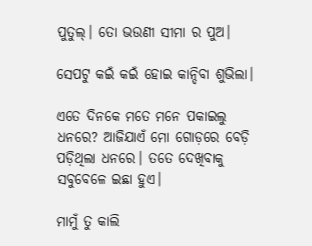ପୁତୁଲ୍। ତୋ ଭଉଣୀ ସୀମା ର ପୁଅ।

ସେପଟୁ କଇଁ କଇଁ ହୋଇ କାନ୍ଦିବା ଶୁଭିଲା।

ଏତେ ଦିନକେ ମତେ ମନେ ପକାଇଲୁ ଧନରେ? ଆଜିଯାଏଁ ମୋ ଗୋଡ଼ରେ ବେଡ଼ି ପଡ଼ିଥିଲା ଧନରେ। ତତେ ଦେଖିବାକୁ ସବୁବେଳେ ଇଛା ହୁଏ।

ମାମୁଁ ତୁ କାଲି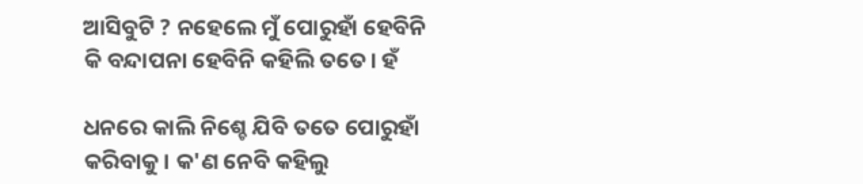ଆସିବୁଟି ? ନହେଲେ ମୁଁ ପୋରୁହାଁ ହେବିନି କି ବନ୍ଦାପନା ହେବିନି କହିଲି ତତେ। ହଁ

ଧନରେ କାଲି ନିଶ୍ଚେ ଯିବି ତତେ ପୋରୁହାଁ କରିବାକୁ। କ'ଣ ନେବି କହିଲୁ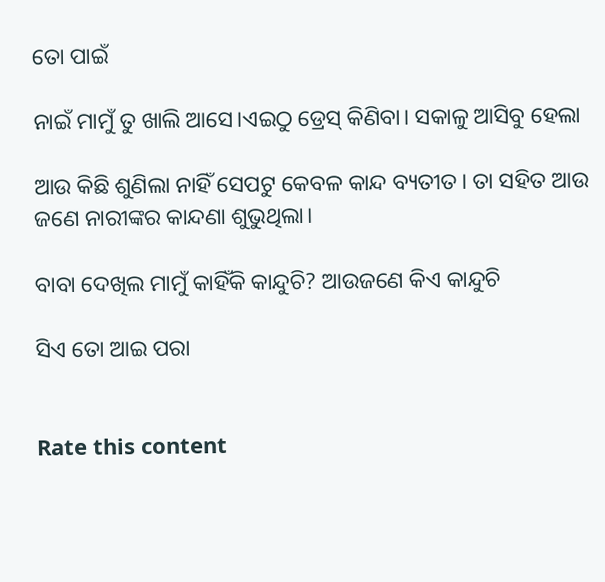ତୋ ପାଇଁ

ନାଇଁ ମାମୁଁ ତୁ ଖାଲି ଆସେ।ଏଇଠୁ ଡ୍ରେସ୍ କିଣିବା। ସକାଳୁ ଆସିବୁ ହେଲା

ଆଉ କିଛି ଶୁଣିଲା ନାହିଁ ସେପଟୁ କେବଳ କାନ୍ଦ ବ୍ୟତୀତ। ତା ସହିତ ଆଉ ଜଣେ ନାରୀଙ୍କର କାନ୍ଦଣା ଶୁଭୁଥିଲା।

ବାବା ଦେଖିଲ ମାମୁଁ କାହିଁକି କାନ୍ଦୁଚି? ଆଉଜଣେ କିଏ କାନ୍ଦୁଚି

ସିଏ ତୋ ଆଇ ପରା


Rate this content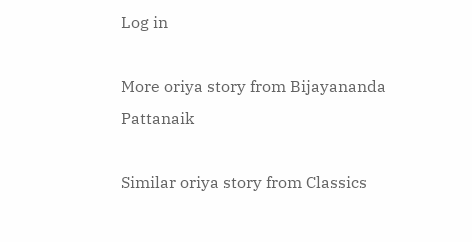Log in

More oriya story from Bijayananda Pattanaik

Similar oriya story from Classics